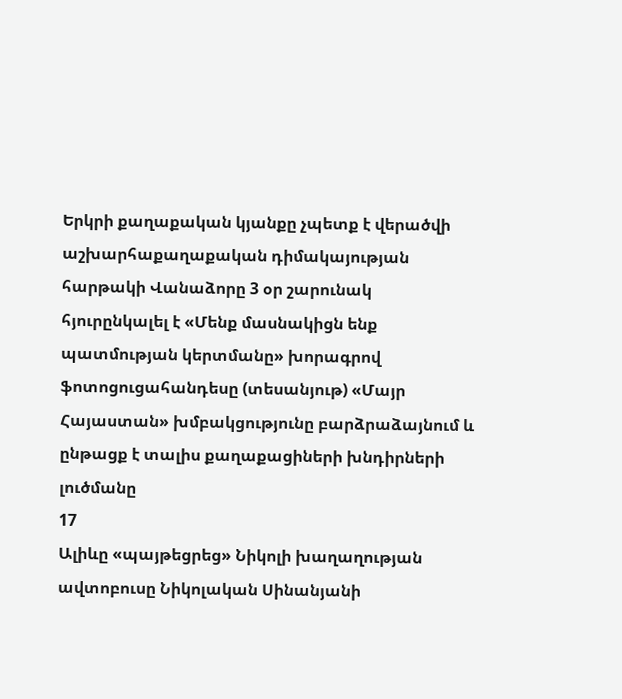Երկրի քաղաքական կյանքը չպետք է վերածվի աշխարհաքաղաքական դիմակայության հարթակի Վանաձորը 3 օր շարունակ հյուրընկալել է «Մենք մասնակիցն ենք պատմության կերտմանը» խորագրով ֆոտոցուցահանդեսը (տեսանյութ) «Մայր Հայաստան» խմբակցությունը բարձրաձայնում և ընթացք է տալիս քաղաքացիների խնդիրների լուծմանը
17
Ալիևը «պայթեցրեց» Նիկոլի խաղաղության ավտոբուսը Նիկոլական Սինանյանի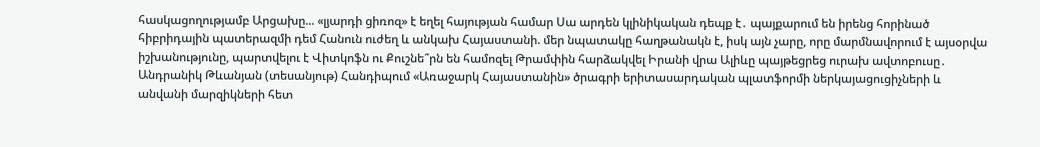հասկացողությամբ Արցախը... «լյարդի ցիռոզ» է եղել հայության համար Սա արդեն կլինիկական դեպք է․ պայքարում են իրենց հորինած հիբրիդային պատերազմի դեմ Հանուն ուժեղ և անկախ Հայաստանի. մեր նպատակը հաղթանակն է, իսկ այն չարը, որը մարմնավորում է այսօրվա իշխանությունը, պարտվելու է Վիտկոֆն ու Քուշնե՞րն են համոզել Թրամփին հարձակվել Իրանի վրա Ալիևը պայթեցրեց ուրախ ավտոբուսը․ Անդրանիկ Թևանյան (տեսանյութ) Հանդիպում «Առաջարկ Հայաստանին» ծրագրի երիտասարդական պլատֆորմի ներկայացուցիչների և անվանի մարզիկների հետ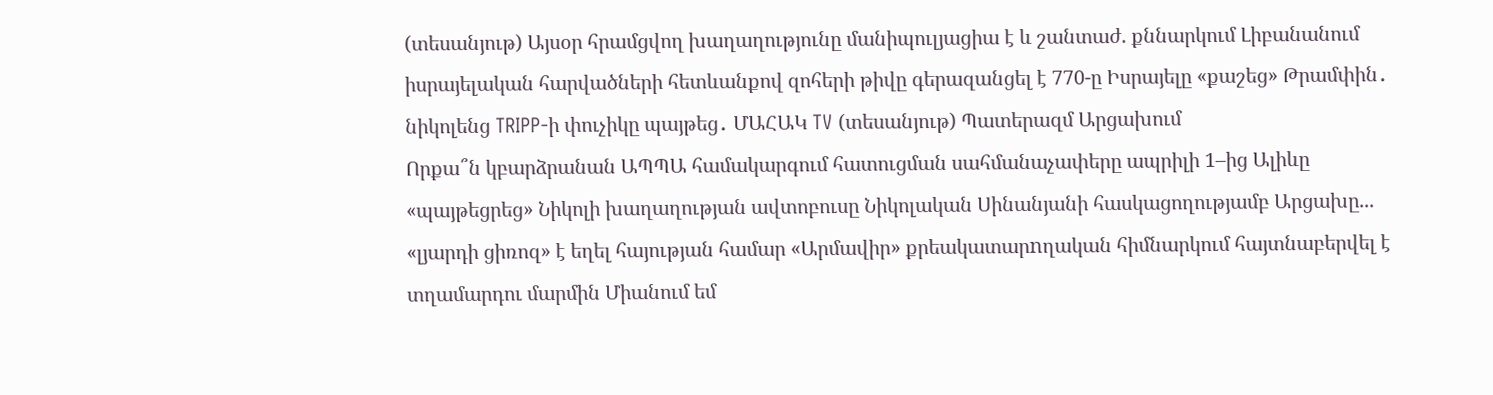(տեսանյութ) Այսօր հրամցվող խաղաղությունը մանիպուլյացիա է և շանտաժ. քննարկում Լիբանանում իսրայելական հարվածների հետևանքով զոհերի թիվը գերազանցել է 770-ը Իսրայելը «քաշեց» Թրամփին․ նիկոլենց TRIPP-ի փուչիկը պայթեց․ ՄԱՀԱԿ TV (տեսանյութ) Պատերազմ Արցախում
Որքա՞ն կբարձրանան ԱՊՊԱ համակարգում հատուցման սահմանաչափերը ապրիլի 1–ից Ալիևը «պայթեցրեց» Նիկոլի խաղաղության ավտոբուսը Նիկոլական Սինանյանի հասկացողությամբ Արցախը... «լյարդի ցիռոզ» է եղել հայության համար «Արմավիր» քրեակատարnղական հիմնարկում հայտնաբերվել է տղամարդու մարմին Միանում եմ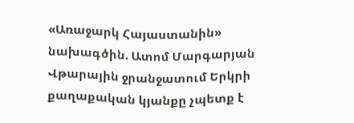«Առաջարկ Հայաստանին» նախագծին. Ատոմ Մարգարյան Վթարային ջրանջատում Երկրի քաղաքական կյանքը չպետք է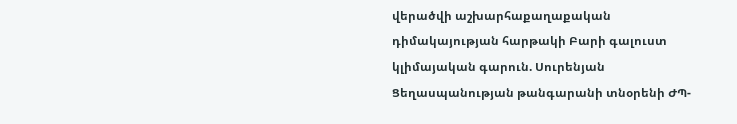վերածվի աշխարհաքաղաքական դիմակայության հարթակի Բարի գալուստ կլիմայական գարուն. Սուրենյան Ցեղասպանության թանգարանի տնօրենի ԺՊ-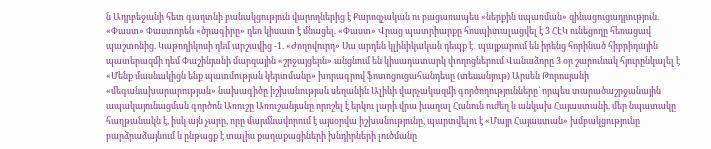ն Ադրբեջանի հետ գաղտնի բանակցություն վարողներից է Քարոզչական ու բացառապես «ներքին սպառման» զինացուցադրություն. «Փաստ» Փաստորեն «ծրագիրը» դեռ կիսատ է մնացել. «Փաստ» Վրաց պատրիարքը հոսպիտալացվել է 3 ՀԷԿ ունեցողը հեռացավ պաշտոնից. Կաթողիկոսի դեմ արշավից -1. «Ժողովուրդ» Սա արդեն կլինիկական դեպք է․ պայքարում են իրենց հորինած հիբրիդային պատերազմի դեմ Փաշինյանի մարզային «շրջայցերն» անցնում են կիսադատարկ փողոցներում Վանաձորը 3 օր շարունակ հյուրընկալել է «Մենք մասնակիցն ենք պատմության կերտմանը» խորագրով ֆոտոցուցահանդեսը (տեսանյութ) Արսեն Թորոսյանի «մեգանախարարության» նախագիծը իշխանության սեղանին Ալիևի վարչակազմի գործողությունները՝ որպես տարածաշրջանային ապակայունացման գործոն Առուշը Առուշանյանը որոշել է երկու լարի վրա խաղալ Հանուն ուժեղ և անկախ Հայաստանի. մեր նպատակը հաղթանակն է, իսկ այն չարը, որը մարմնավորում է այսօրվա իշխանությունը, պարտվելու է «Մայր Հայաստան» խմբակցությունը բարձրաձայնում և ընթացք է տալիս քաղաքացիների խնդիրների լուծմանը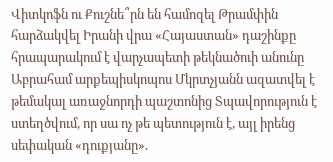Վիտկոֆն ու Քուշնե՞րն են համոզել Թրամփին հարձակվել Իրանի վրա «Հայաստան» դաշինքը հրապարակում է վարչապետի թեկնածուի անունը Աբրահամ արքեպիսկոպոս Մկրտչյանն ազատվել է թեմակալ առաջնորդի պաշտոնից Տպավորություն է ստեղծվում, որ սա ոչ թե պետություն է, այլ իրենց սեփական «դուքյանը».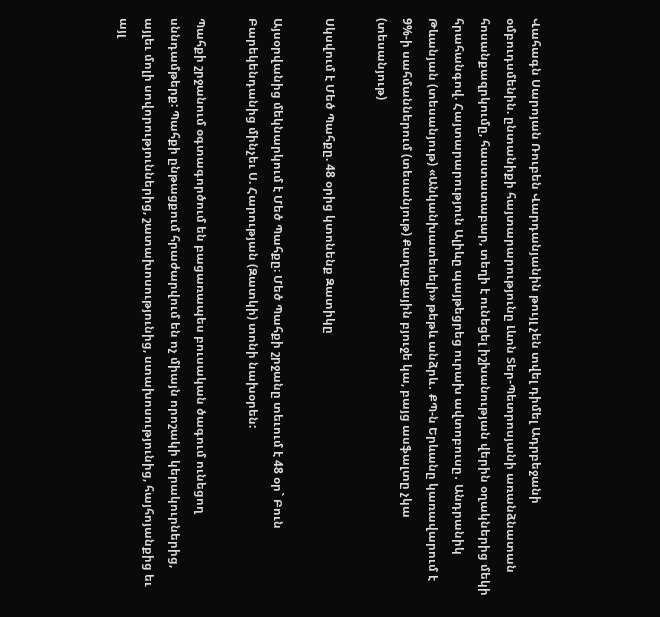Վահագն Սարոյան Ռուբեն Վարդանյանին թույլ չեն տվել դիմել Ադրբեջանի օմբուդսմենին. ընտանիքի հայտարարությունը Լևոն Տեր-Պետրոսյանի առանձնատան հոսանքազրկումը, հաստատաբար, տեղի է ունեցել իշխանության վերին օղակներից մեկի հրահանգով. Հայտարարություն Ալիևը պայթեցրեց ուրախ ավտոբուսը․ Անդրանիկ Թևանյան (տեսանյութ) «Անկանխատեսելի» թեթև անձրև․ ՔՊ-ն Երևանը կառավարում է 9%-ի սահմաններում (տեսանյութ) Քաղաքային բյուջե կա, բայց ասֆալտը չկա (տեսանյութ)

Սկսվում է Մեծ Պահքը. 48 օրից կտոնենք Զատիկը

Այսօրվանից մեկնարկում է Մեծ Պահքը։ Մեծ Պահքի շրջանը տեւում է 48 օր` Բուն Բարեկենդանից մինչեւ Ս. Հարության (Զատկի) տոնի նախօրեն:

Պահքի շրջանում օգտագործում են բացառապես բուսական ծագում ունեցող սննդամթերք: Պահքի ընթացքում հրաժարվում են ոչ միայն որոշակի կերակուրներից, այլեւ մոլի սովորություններից, շատախոսությունից, ստախոսությունից, հայհոյանքից եւ այլ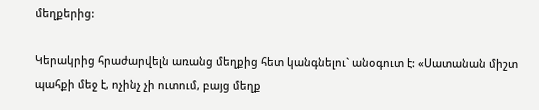մեղքերից:

Կերակրից հրաժարվելն առանց մեղքից հետ կանգնելու` անօգուտ է: «Սատանան միշտ պահքի մեջ է, ոչինչ չի ուտում, բայց մեղք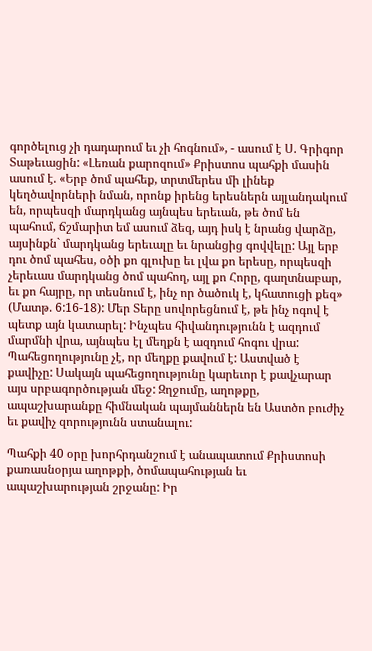գործելուց չի դադարում եւ չի հոգնում», - ասում է Ս. Գրիգոր Տաթեւացին: «Լեռան քարոզում» Քրիստոս պահքի մասին ասում է. «Երբ ծոմ պահեք, տրտմերես մի լինեք կեղծավորների նման, որոնք իրենց երեսներն այլանդակում են, որպեսզի մարդկանց այնպես երեւան, թե ծոմ են պահում, ճշմարիտ եմ ասում ձեզ, այդ իսկ է նրանց վարձը, այսինքն` մարդկանց երեւալը եւ նրանցից գովվելը: Այլ երբ դու ծոմ պահես, օծի քո գլուխը եւ լվա քո երեսը, որպեսզի չերեւաս մարդկանց ծոմ պահող, այլ քո Հորը, գաղտնաբար, եւ քո հայրը, որ տեսնում է, ինչ որ ծածուկ է, կհատուցի քեզ» (Մատթ. 6:16-18): Մեր Տերը սովորեցնում է, թե ինչ ոգով է պետք այն կատարել: Ինչպես հիվանդությունն է ազդում մարմնի վրա, այնպես էլ մեղքն է ազդում հոգու վրա: Պահեցողությունը չէ, որ մեղքը քավում է: Աստված է քավիչը: Սակայն պահեցողությունը կարեւոր է քավչարար այս սրբագործության մեջ: Զղջումը, աղոթքը, ապաշխարանքը հիմնական պայմաններն են Աստծո բուժիչ եւ քավիչ զորությունն ստանալու:

Պահքի 40 օրը խորհրդանշում է անապատում Քրիստոսի քառասնօրյա աղոթքի, ծոմապահության եւ ապաշխարության շրջանը: Իր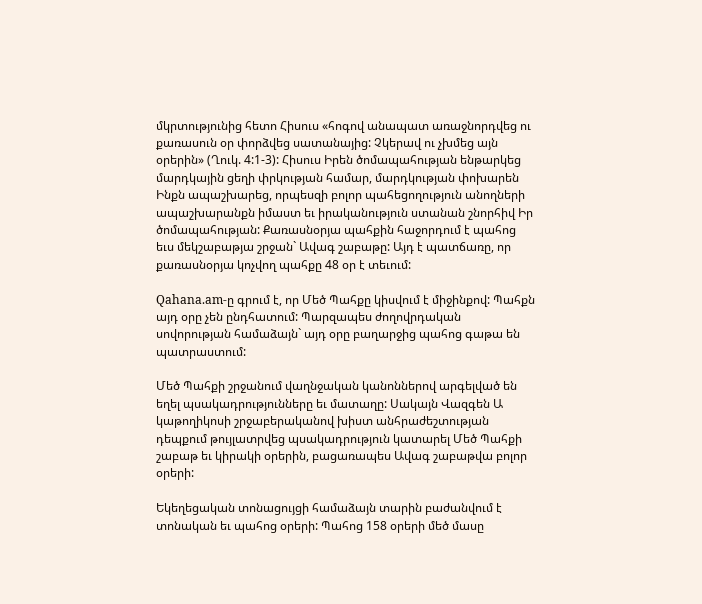մկրտությունից հետո Հիսուս «հոգով անապատ առաջնորդվեց ու քառասուն օր փորձվեց սատանայից: Չկերավ ու չխմեց այն օրերին» (Ղուկ. 4:1-3): Հիսուս Իրեն ծոմապահության ենթարկեց մարդկային ցեղի փրկության համար, մարդկության փոխարեն Ինքն ապաշխարեց, որպեսզի բոլոր պահեցողություն անողների ապաշխարանքն իմաստ եւ իրականություն ստանան շնորհիվ Իր ծոմապահության: Քառասնօրյա պահքին հաջորդում է պահոց եւս մեկշաբաթյա շրջան` Ավագ շաբաթը: Այդ է պատճառը, որ քառասնօրյա կոչվող պահքը 48 օր է տեւում:

Qahana.am-ը գրում է, որ Մեծ Պահքը կիսվում է միջինքով: Պահքն այդ օրը չեն ընդհատում: Պարզապես ժողովրդական սովորության համաձայն` այդ օրը բաղարջից պահոց գաթա են պատրաստում:

Մեծ Պահքի շրջանում վաղնջական կանոններով արգելված են եղել պսակադրությունները եւ մատաղը: Սակայն Վազգեն Ա կաթողիկոսի շրջաբերականով խիստ անհրաժեշտության դեպքում թույլատրվեց պսակադրություն կատարել Մեծ Պահքի շաբաթ եւ կիրակի օրերին, բացառապես Ավագ շաբաթվա բոլոր օրերի:

Եկեղեցական տոնացույցի համաձայն տարին բաժանվում է տոնական եւ պահոց օրերի: Պահոց 158 օրերի մեծ մասը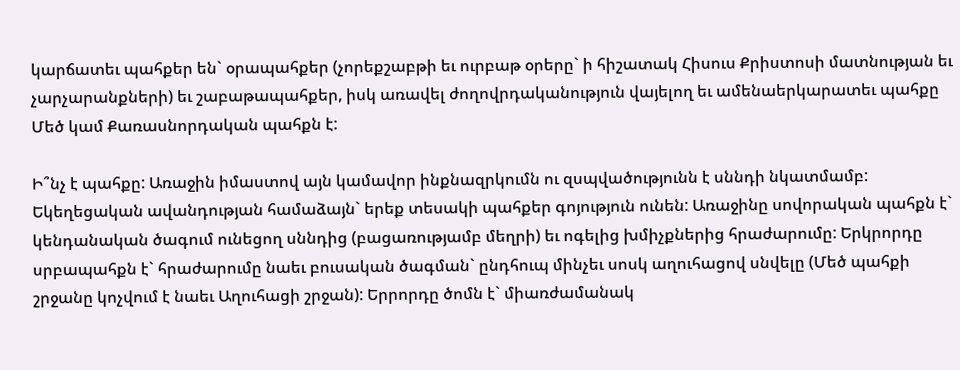կարճատեւ պահքեր են` օրապահքեր (չորեքշաբթի եւ ուրբաթ օրերը` ի հիշատակ Հիսուս Քրիստոսի մատնության եւ չարչարանքների) եւ շաբաթապահքեր, իսկ առավել ժողովրդականություն վայելող եւ ամենաերկարատեւ պահքը Մեծ կամ Քառասնորդական պահքն է:

Ի՞նչ է պահքը: Առաջին իմաստով այն կամավոր ինքնազրկումն ու զսպվածությունն է սննդի նկատմամբ: Եկեղեցական ավանդության համաձայն` երեք տեսակի պահքեր գոյություն ունեն: Առաջինը սովորական պահքն է` կենդանական ծագում ունեցող սննդից (բացառությամբ մեղրի) եւ ոգելից խմիչքներից հրաժարումը: Երկրորդը սրբապահքն է` հրաժարումը նաեւ բուսական ծագման` ընդհուպ մինչեւ սոսկ աղուհացով սնվելը (Մեծ պահքի շրջանը կոչվում է նաեւ Աղուհացի շրջան): Երրորդը ծոմն է` միառժամանակ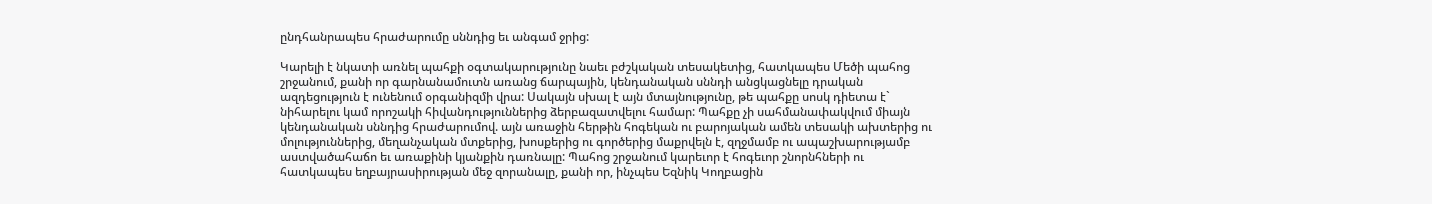ընդհանրապես հրաժարումը սննդից եւ անգամ ջրից:

Կարելի է նկատի առնել պահքի օգտակարությունը նաեւ բժշկական տեսակետից, հատկապես Մեծի պահոց շրջանում, քանի որ գարնանամուտն առանց ճարպային, կենդանական սննդի անցկացնելը դրական ազդեցություն է ունենում օրգանիզմի վրա: Սակայն սխալ է այն մտայնությունը, թե պահքը սոսկ դիետա է` նիհարելու կամ որոշակի հիվանդություններից ձերբազատվելու համար: Պահքը չի սահմանափակվում միայն կենդանական սննդից հրաժարումով. այն առաջին հերթին հոգեկան ու բարոյական ամեն տեսակի ախտերից ու մոլություններից, մեղանչական մտքերից, խոսքերից ու գործերից մաքրվելն է, զղջմամբ ու ապաշխարությամբ աստվածահաճո եւ առաքինի կյանքին դառնալը: Պահոց շրջանում կարեւոր է հոգեւոր շնորնհների ու հատկապես եղբայրասիրության մեջ զորանալը, քանի որ, ինչպես Եզնիկ Կողբացին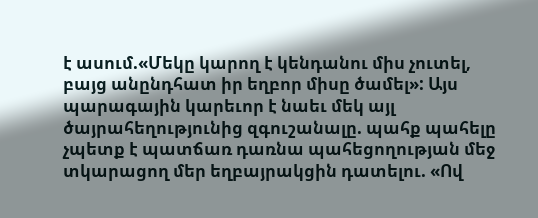է ասում.«Մեկը կարող է կենդանու միս չուտել, բայց անընդհատ իր եղբոր միսը ծամել»: Այս պարագային կարեւոր է նաեւ մեկ այլ ծայրահեղությունից զգուշանալը. պահք պահելը չպետք է պատճառ դառնա պահեցողության մեջ տկարացող մեր եղբայրակցին դատելու. «Ով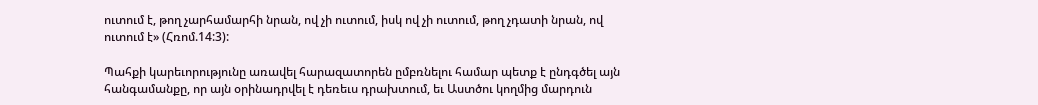ուտում է, թող չարհամարհի նրան, ով չի ուտում, իսկ ով չի ուտում, թող չդատի նրան, ով ուտում է» (Հռոմ.14:3):

Պահքի կարեւորությունը առավել հարազատորեն ըմբռնելու համար պետք է ընդգծել այն հանգամանքը, որ այն օրինադրվել է դեռեւս դրախտում, եւ Աստծու կողմից մարդուն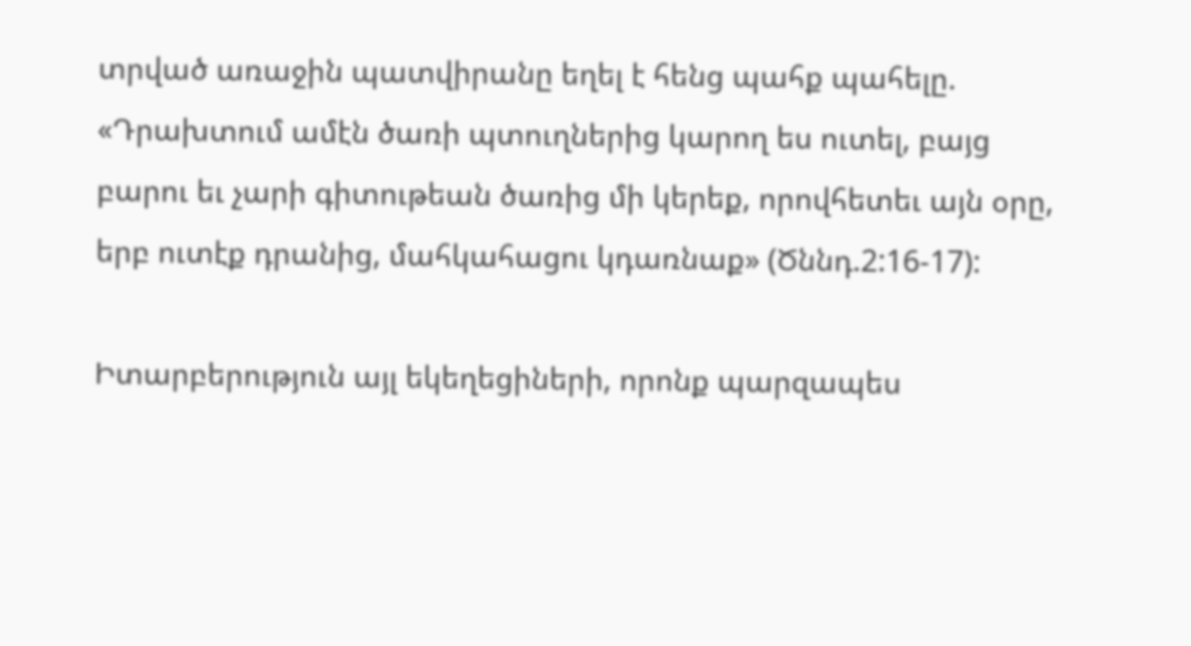տրված առաջին պատվիրանը եղել է հենց պահք պահելը. «Դրախտում ամէն ծառի պտուղներից կարող ես ուտել, բայց բարու եւ չարի գիտութեան ծառից մի կերեք, որովհետեւ այն օրը, երբ ուտէք դրանից, մահկահացու կդառնաք» (Ծննդ.2:16-17):

Իտարբերություն այլ եկեղեցիների, որոնք պարզապես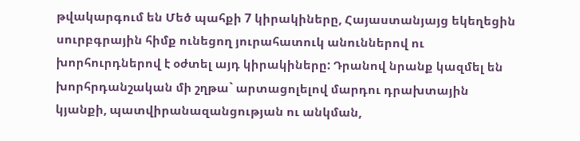թվակարգում են Մեծ պահքի 7 կիրակիները, Հայաստանյայց եկեղեցին սուրբգրային հիմք ունեցող յուրահատուկ անուններով ու խորհուրդներով է օժտել այդ կիրակիները: Դրանով նրանք կազմել են խորհրդանշական մի շղթա` արտացոլելով մարդու դրախտային կյանքի, պատվիրանազանցության ու անկման,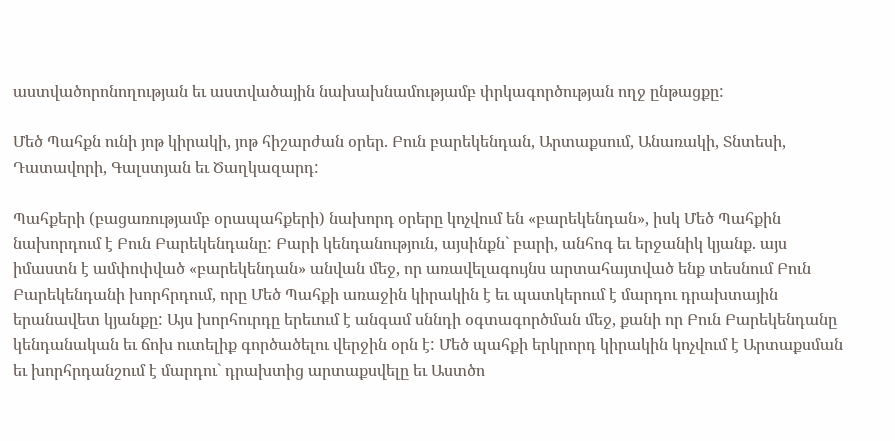աստվածորոնողության եւ աստվածային նախախնամությամբ փրկագործության ողջ ընթացքը:

Մեծ Պահքն ունի յոթ կիրակի, յոթ հիշարժան օրեր. Բուն բարեկենդան, Արտաքսում, Անառակի, Տնտեսի, Դատավորի, Գալստյան եւ Ծաղկազարդ:

Պահքերի (բացառությամբ օրապահքերի) նախորդ օրերը կոչվում են «բարեկենդան», իսկ Մեծ Պահքին նախորդում է Բուն Բարեկենդանը: Բարի կենդանություն, այսինքն` բարի, անհոգ եւ երջանիկ կյանք. այս իմաստն է ամփոփված «բարեկենդան» անվան մեջ, որ առավելագույնս արտահայտված ենք տեսնում Բուն Բարեկենդանի խորհրդում, որը Մեծ Պահքի առաջին կիրակին է եւ պատկերում է մարդու դրախտային երանավետ կյանքը: Այս խորհուրդը երեւում է անգամ սննդի օգտագործման մեջ, քանի որ Բուն Բարեկենդանը կենդանական եւ ճոխ ուտելիք գործածելու վերջին օրն է: Մեծ պահքի երկրորդ կիրակին կոչվում է Արտաքսման եւ խորհրդանշում է մարդու` դրախտից արտաքսվելը եւ Աստծո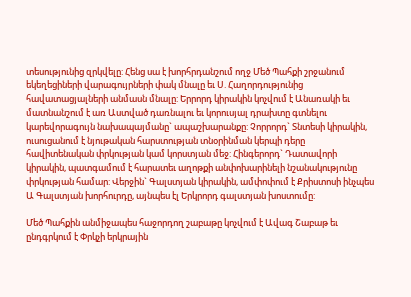տեսությունից զրկվելը: Հենց սա է խորհրդանշում ողջ Մեծ Պահքի շրջանում եկեղեցիների վարագույրների փակ մնալը եւ Ս. Հաղորդությունից հավատացյալների անմասն մնալը: Երրորդ կիրակին կոչվում է Անառակի եւ մատնանշում է առ Աստված դառնալու եւ կորուսյալ դրախտը գտնելու կարեվորագույն նախապայմանը` ապաշխարանքը: Չորրորդ` Տնտեսի կիրակին, ուսուցանում է նյութական հարստության տնօրինման կերպի դերը հավիտենական փրկության կամ կորստյան մեջ: Հինգերորդ` Դատավորի կիրակին, պատգամում է հարատեւ աղոթքի անփոխարինելի նշանակությունը փրկության համար: Վերջին` Գալստյան կիրակին, ամփոփում է Քրիստոսի ինչպես Ա Գալստյան խորհուրդը, այնպես էլ Երկրորդ գալստյան խոստումը:

Մեծ Պահքին անմիջապես հաջորդող շաբաթը կոչվում է Ավագ Շաբաթ եւ ընդգրկում է Փրկչի երկրային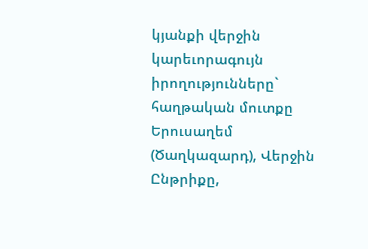կյանքի վերջին կարեւորագույն իրողությունները` հաղթական մուտքը Երուսաղեմ (Ծաղկազարդ), Վերջին Ընթրիքը,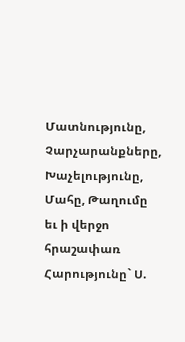Մատնությունը, Չարչարանքները, Խաչելությունը, Մահը, Թաղումը եւ ի վերջո հրաշափառ Հարությունը` Ս.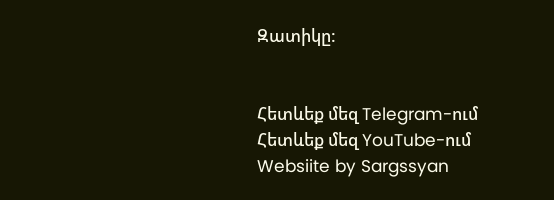Զատիկը:


Հետևեք մեզ Telegram-ում
Հետևեք մեզ YouTube-ում
Websiite by Sargssyan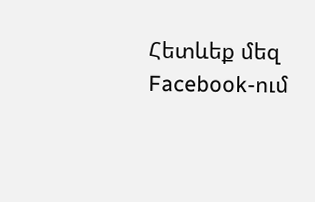Հետևեք մեզ Facebook-ում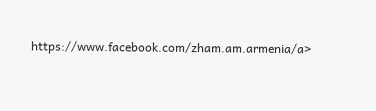https://www.facebook.com/zham.am.armenia/a>